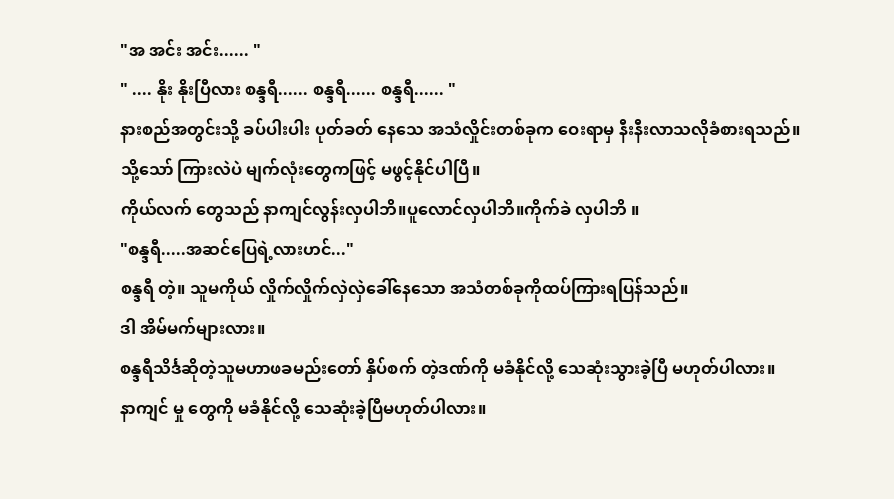"အ အင်း အင်း...... "
" .... နိုး နိုးပြီလား စန္ဒရီ...... စန္ဒရီ...... စန္ဒရီ...... "
နားစည်အတွင်းသို့ ခပ်ပါးပါး ပုတ်ခတ် နေသေ အသံလှိုင်းတစ်ခုက ဝေးရာမှ နီးနီးလာသလိုခံစားရသည်။သို့သော် ကြားလဲပဲ မျက်လုံးတွေကဖြင့် မဖွင့်နိုင်ပါပြီ။
ကိုယ်လက် တွေသည် နာကျင်လွန်းလှပါဘိ။ပူလောင်လှပါဘိ။ကိုက်ခဲ လှပါဘိ ။
"စန္ဒရီ.....အဆင်ပြေရဲ့လားဟင်..."
စန္ဒရီ တဲ့။ သူမကိုယ် လှိုက်လှိုက်လှဲလှဲခေါ်နေသော အသံတစ်ခုကိုထပ်ကြားရပြန်သည်။
ဒါ အိမ်မက်များလား။
စန္ဒရီသိင်္ဒဆိုတဲ့သူမဟာဖခမည်းတော် နှိပ်စက် တဲ့ဒဏ်ကို မခံနိုင်လို့ သေဆုံးသွားခဲ့ပြီ မဟုတ်ပါလား။
နာကျင် မှု တွေကို မခံနိုင်လို့ သေဆုံးခဲ့ပြီမဟုတ်ပါလား။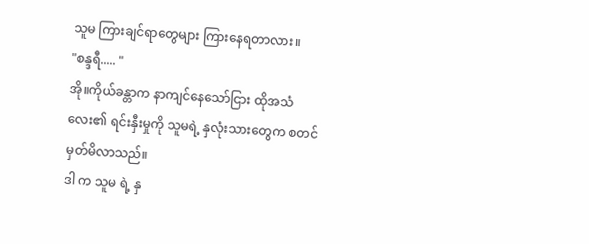သူမ ကြားချင်ရာတွေများ ကြားနေရတာလား။
"စန္ဒရီ..... "
အို။ကိုယ်ခန္တာက နာကျင်နေသော်ငြား ထိုအသံလေး၏ ရင်းနှီးမှုကို သူမရဲ့ နှလုံးသားတွေက စတင်မှတ်မိလာသည်။
ဒါ က သူမ ရဲ့ နှ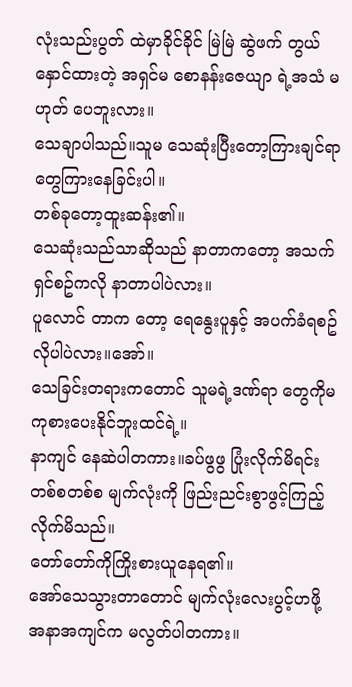လုံးသည်းပွတ် ထဲမှာခိုင်ခိုင် မြဲမြဲ ဆွဲဖက် တွယ် နှောင်ထားတဲ့ အရှင်မ စောနန်းဇေယျာ ရဲ့အသံ မဟုတ် ပေဘူးလား။
သေချာပါသည်။သူမ သေဆုံးပြီးတော့ကြားချင်ရာတွေကြားနေခြင်းပါ။
တစ်ခုတော့ထူးဆန်း၏။
သေဆုံးသည်သာဆိုသည် နာတာကတော့ အသက်ရှင်စဥ်ကလို နာတာပါပဲလား။
ပူလောင် တာက တော့ ရေနွေးပူနှင့် အပက်ခံရစဥ်လိုပါပဲလား။အော်။
သေခြင်းတရားကတောင် သူမရဲ့ဒဏ်ရာ တွေကိုမကုစားပေးနိုင်ဘူးထင်ရဲ့။
နာကျင် နေဆဲပါတကား။ခပ်ဖွဖွ ပြုံးလိုက်မိရင်း တစ်စတစ်စ မျက်လုံးကို ဖြည်းညင်းစွာဖွင့်ကြည့်လိုက်မိသည်။
တော်တော်ကိုကြိုးစားယူနေရ၏။
အော်သေသွားတာတောင် မျက်လုံးလေးပွင့်ဟဖို့ အနာအကျင်က မလွတ်ပါတကား။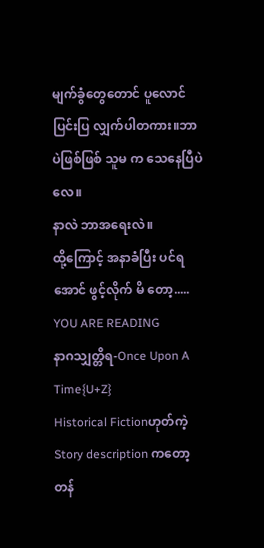မျက်ခွံတွေတောင် ပူလောင် ပြင်းပြ လျှက်ပါတကား။ဘာပဲဖြစ်ဖြစ် သူမ က သေနေပြီပဲလေ။
နာလဲ ဘာအရေးလဲ။
ထို့ကြောင့် အနာခံပြီး ပင်ရအောင် ဖွင့်လိုက် မိ တော့.....
YOU ARE READING
နာဂသျှတ္တိရ-Once Upon A Time{U+Z}
Historical Fictionဟုတ်ကဲ့ Story description ကတော့ တန်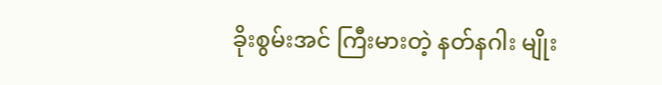ခိုးစွမ်းအင် ကြီးမားတဲ့ နတ်နဂါး မျိုး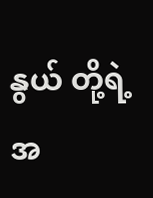နွယ် တို့ရဲ့ အ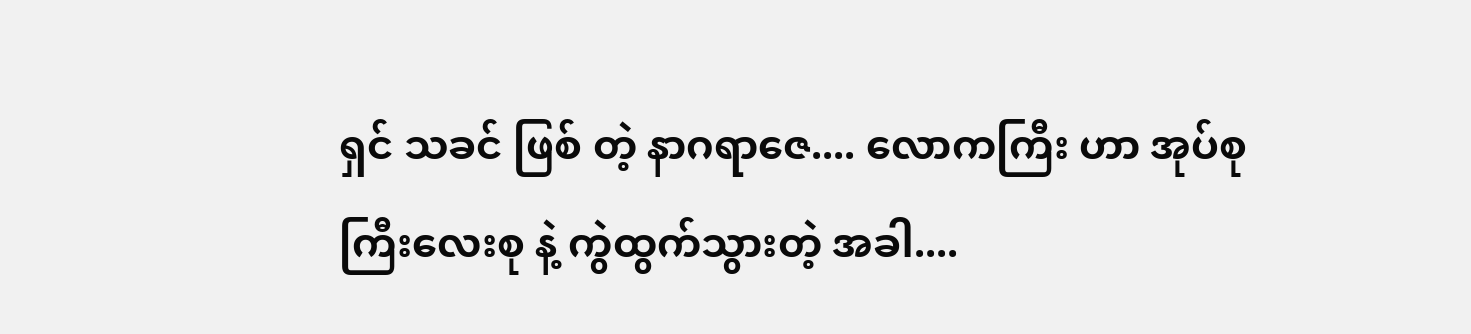ရှင် သခင် ဖြစ် တဲ့ နာဂရာဇေ.... လောကကြီး ဟာ အုပ်စု ကြီးလေးစု နဲ့ ကွဲထွက်သွားတဲ့ အခါ....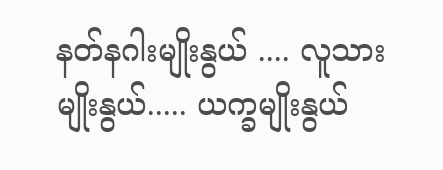နတ်နဂါးမျိုးနွယ် .... လူသားမျိုးနွယ်..... ယက္ခမျိုးနွယ်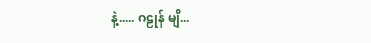နဲ့..... ဂဠုန် မျိ...